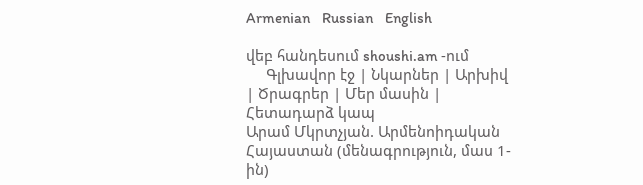Armenian    Russian    English

վեբ հանդեսում shoushi.am -ում
     Գլխավոր էջ | Նկարներ | Արխիվ | Ծրագրեր | Մեր մասին | Հետադարձ կապ
Արամ Մկրտչյան. Արմենոիդական Հայաստան (մենագրություն, մաս 1-ին)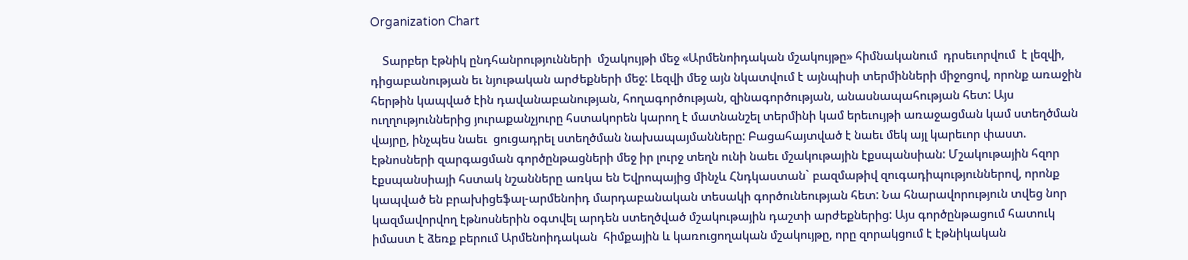Organization Chart

    Տարբեր էթնիկ ընդհանրությունների  մշակույթի մեջ «Արմենոիդական մշակույթը» հիմնականում  դրսեւորվում  է լեզվի, դիցաբանության եւ նյութական արժեքների մեջ: Լեզվի մեջ այն նկատվում է այնպիսի տերմինների միջոցով, որոնք առաջին հերթին կապված էին դավանաբանության, հողագործության, զինագործության, անասնապահության հետ: Այս ուղղություններից յուրաքանչյուրը հստակորեն կարող է մատնանշել տերմինի կամ երեւույթի առաջացման կամ ստեղծման վայրը, ինչպես նաեւ  ցուցադրել ստեղծման նախապայմանները: Բացահայտված է նաեւ մեկ այլ կարեւոր փաստ. էթնոսների զարգացման գործընթացների մեջ իր լուրջ տեղն ունի նաեւ մշակութային էքսպանսիան: Մշակութային հզոր էքսպանսիայի հստակ նշանները առկա են Եվրոպայից մինչև Հնդկաստան` բազմաթիվ զուգադիպություններով, որոնք կապված են բրախիցեֆալ-արմենոիդ մարդաբանական տեսակի գործունեության հետ: Նա հնարավորություն տվեց նոր կազմավորվող էթնոսներին օգտվել արդեն ստեղծված մշակութային դաշտի արժեքներից: Այս գործընթացում հատուկ իմաստ է ձեռք բերում Արմենոիդական  հիմքային և կառուցողական մշակույթը, որը զորակցում է էթնիկական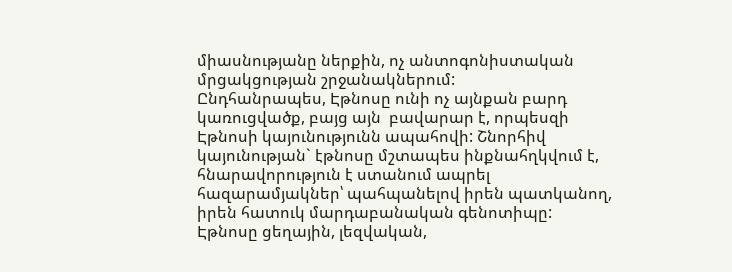միասնությանը ներքին, ոչ անտոգոնիստական մրցակցության շրջանակներում:
Ընդհանրապես, Էթնոսը ունի ոչ այնքան բարդ կառուցվածք, բայց այն  բավարար է, որպեսզի Էթնոսի կայունությունն ապահովի: Շնորհիվ կայունության` էթնոսը մշտապես ինքնահղկվում է, հնարավորություն է ստանում ապրել հազարամյակներ՝ պահպանելով իրեն պատկանող, իրեն հատուկ մարդաբանական գենոտիպը:
Էթնոսը ցեղային, լեզվական,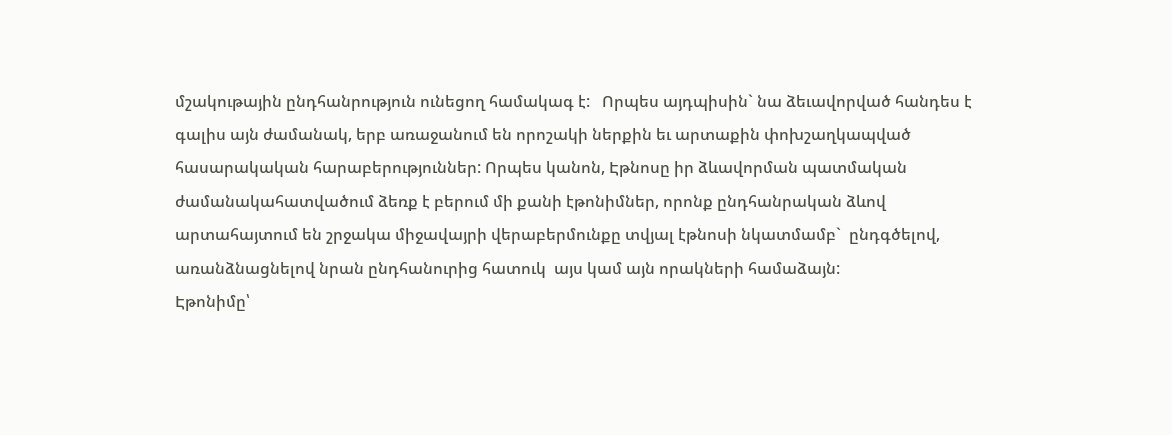մշակութային ընդհանրություն ունեցող համակագ է:   Որպես այդպիսին` նա ձեւավորված հանդես է գալիս այն ժամանակ, երբ առաջանում են որոշակի ներքին եւ արտաքին փոխշաղկապված հասարակական հարաբերություններ: Որպես կանոն, Էթնոսը իր ձևավորման պատմական ժամանակահատվածում ձեռք է բերում մի քանի էթոնիմներ, որոնք ընդհանրական ձևով արտահայտում են շրջակա միջավայրի վերաբերմունքը տվյալ էթնոսի նկատմամբ`  ընդգծելով,  առանձնացնելով նրան ընդհանուրից հատուկ  այս կամ այն որակների համաձայն:
Էթոնիմը՝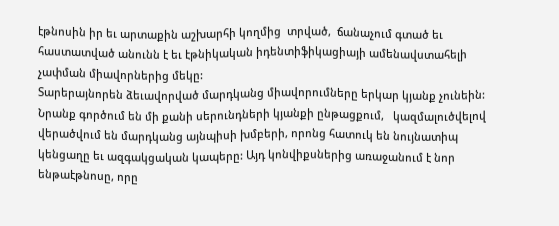էթնոսին իր եւ արտաքին աշխարհի կողմից  տրված,  ճանաչում գտած եւ հաստատված անունն է եւ էթնիկական իդենտիֆիկացիայի ամենավստահելի չափման միավորներից մեկը:
Տարերայնորեն ձեւավորված մարդկանց միավորումները երկար կյանք չունեին: Նրանք գործում են մի քանի սերունդների կյանքի ընթացքում,   կազմալուծվելով վերածվում են մարդկանց այնպիսի խմբերի, որոնց հատուկ են նույնատիպ կենցաղը եւ ազգակցական կապերը: Այդ կոնվիքսներից առաջանում է նոր ենթաէթնոսը, որը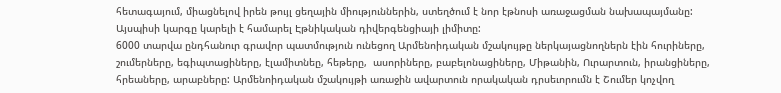հետագայում, միացնելով իրեն թույլ ցեղային միություններին, ստեղծում է նոր էթնոսի առաջացման նախապայմանը: Այսպիսի կարգը կարելի է համարել Էթնիկական դիվերգենցիայի լիմիտը:
6000 տարվա ընդհանուր գրավոր պատմություն ունեցող Արմենոիդական մշակույթը ներկայացնողներն էին հուրիները, շումերները, եգիպտացիները, էլամիտնեը, հեթերը,  ասորիները, բաբելոնացիները, Միթանին, Ուրարտուն, իրանցիները, հրեաները, արաբները: Արմենոիդական մշակույթի առաջին ավարտուն որակական դրսեւորումն է Շումեր կոչվող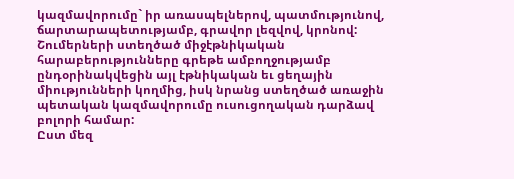կազմավորումը` իր առասպելներով, պատմությունով, ճարտարապետությամբ, գրավոր լեզվով, կրոնով: Շումերների ստեղծած միջէթնիկական հարաբերությունները գրեթե ամբողջությամբ ընդօրինակվեցին այլ էթնիկական եւ ցեղային միությունների կողմից, իսկ նրանց ստեղծած առաջին պետական կազմավորումը ուսուցողական դարձավ բոլորի համար:
Ըստ մեզ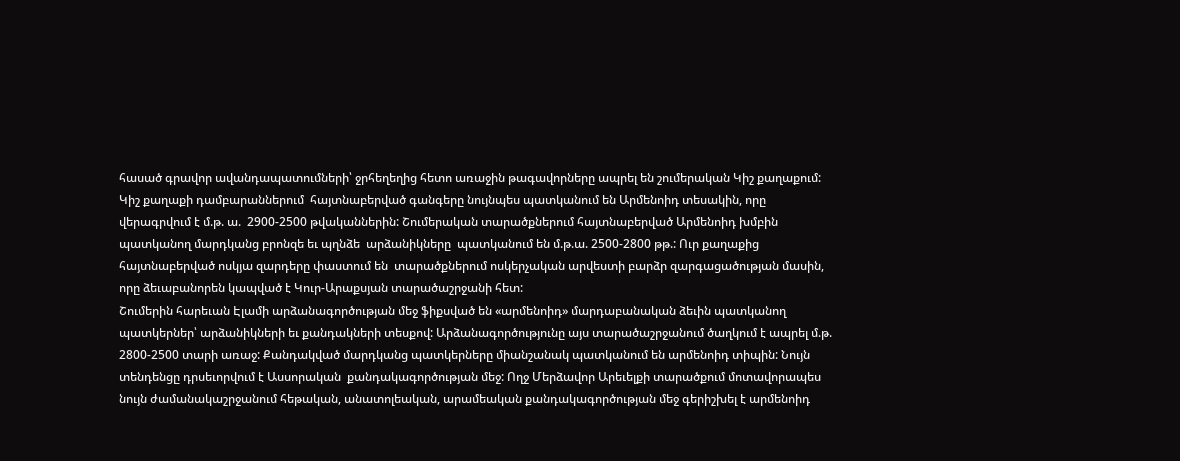հասած գրավոր ավանդապատումների՝ ջրհեղեղից հետո առաջին թագավորները ապրել են շումերական Կիշ քաղաքում: Կիշ քաղաքի դամբարաններում  հայտնաբերված գանգերը նույնպես պատկանում են Արմենոիդ տեսակին, որը վերագրվում է մ.թ. ա.  2900-2500 թվականներին: Շումերական տարածքներում հայտնաբերված Արմենոիդ խմբին պատկանող մարդկանց բրոնզե եւ պղնձե  արձանիկները  պատկանում են մ.թ.ա. 2500-2800 թթ.: Ուր քաղաքից հայտնաբերված ոսկյա զարդերը փաստում են  տարածքներում ոսկերչական արվեստի բարձր զարգացածության մասին, որը ձեւաբանորեն կապված է Կուր-Արաքսյան տարածաշրջանի հետ:
Շումերին հարեւան Էլամի արձանագործության մեջ ֆիքսված են «արմենոիդ» մարդաբանական ձեւին պատկանող  պատկերներ՝ արձանիկների եւ քանդակների տեսքով: Արձանագործությունը այս տարածաշրջանում ծաղկում է ապրել մ.թ. 2800-2500 տարի առաջ: Քանդակված մարդկանց պատկերները միանշանակ պատկանում են արմենոիդ տիպին: Նույն տենդենցը դրսեւորվում է Ասսորական  քանդակագործության մեջ: Ողջ Մերձավոր Արեւելքի տարածքում մոտավորապես նույն ժամանակաշրջանում հեթական, անատոլեական, արամեական քանդակագործության մեջ գերիշխել է արմենոիդ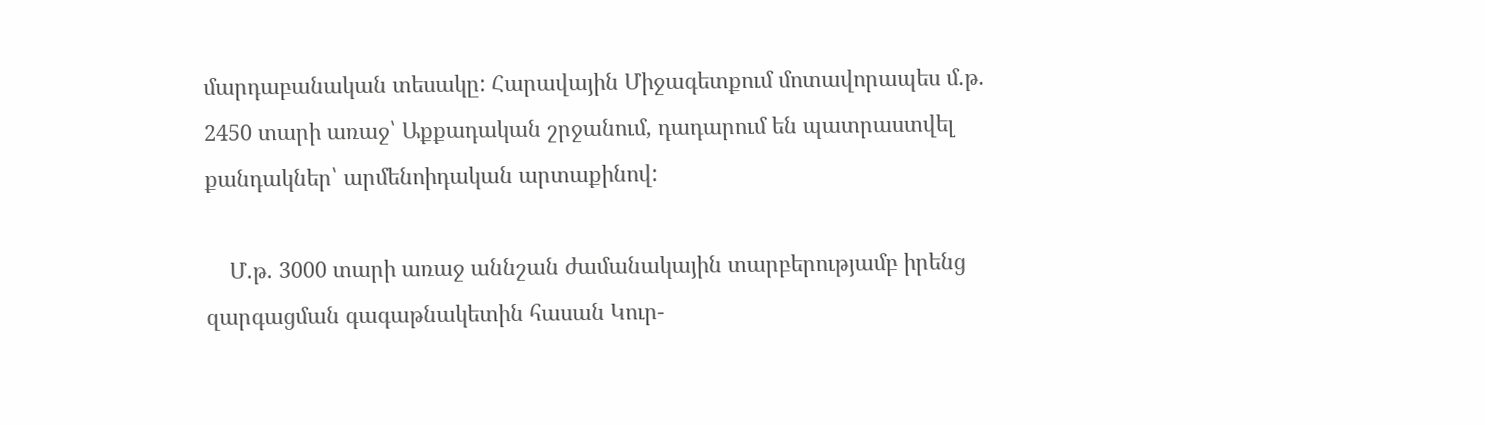մարդաբանական տեսակը: Հարավային Միջագետքում մոտավորապես մ.թ. 2450 տարի առաջ՝ Աքքադական շրջանում, դադարում են պատրաստվել քանդակներ՝ արմենոիդական արտաքինով:

    Մ.թ. 3000 տարի առաջ աննշան ժամանակային տարբերությամբ իրենց զարգացման գագաթնակետին հասան Կուր-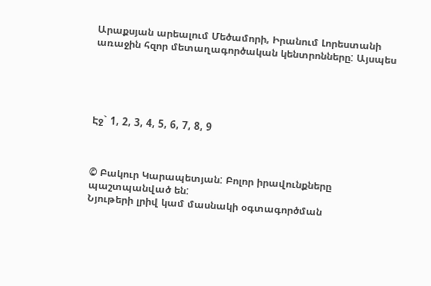Արաքսյան արեալում Մեծամորի, Իրանում Լորեստանի առաջին հզոր մետաղագործական կենտրոնները: Այսպես





Էջ` 1, 2, 3, 4, 5, 6, 7, 8, 9



© Բակուր Կարապետյան: Բոլոր իրավունքները պաշտպանված են:
Նյութերի լրիվ կամ մասնակի օգտագործման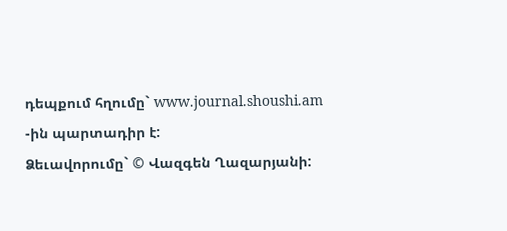դեպքում հղումը` www.journal.shoushi.am -ին պարտադիր է:
Ձեւավորումը` © Վազգեն Ղազարյանի: